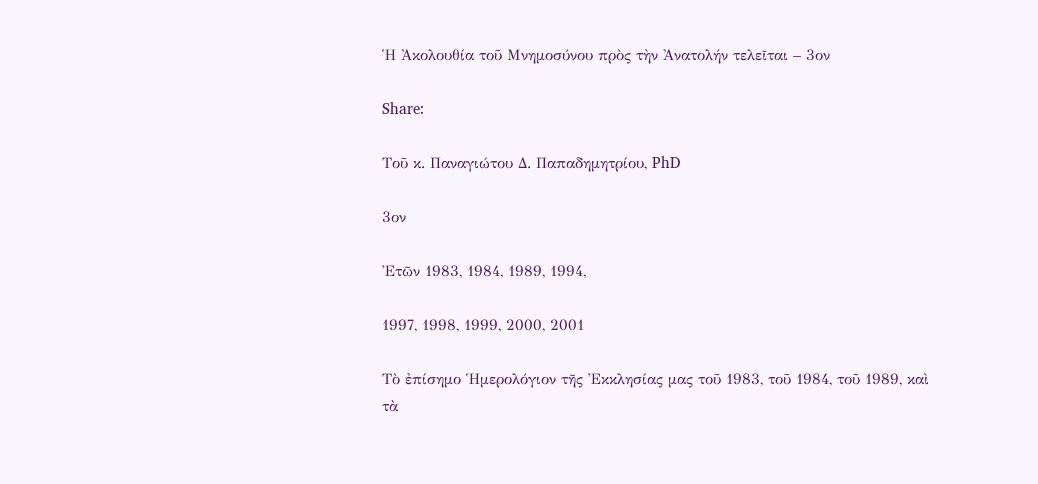Ἡ Ἀκολουθία τοῦ Μνημοσύνου πρὸς τὴν Ἀνατολήν τελεῖται – 3ον

Share:

Τοῦ κ. Παναγιώτου Δ. Παπαδημητρίου, PhD

3ον

Ἐτῶν 1983, 1984, 1989, 1994,

1997, 1998, 1999, 2000, 2001

Τὸ ἐπίσημο Ἡμερολόγιον τῆς Ἐκκλησίας μας τοῦ 1983, τοῦ 1984, τοῦ 1989, καὶ τὰ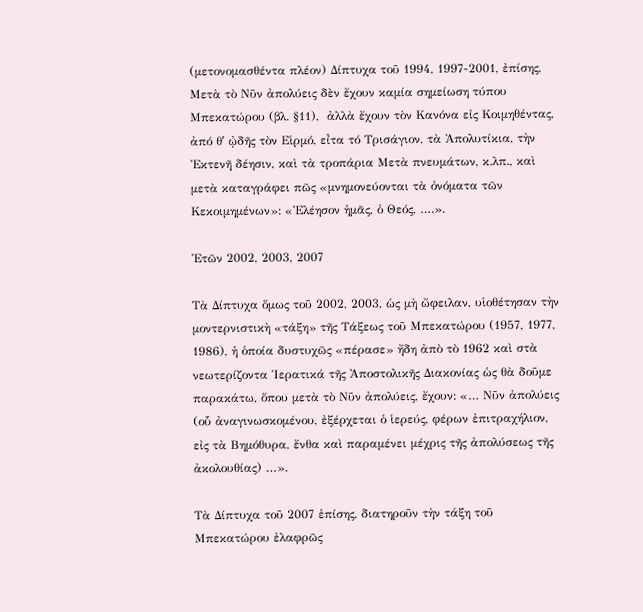(μετονομασθέντα πλέον) Δίπτυχα τοῦ 1994, 1997-2001, ἐπίσης, Μετὰ τὸ Νῦν ἀπολύεις δὲν ἔχουν καμία σημείωση τύπου Μπεκατώρου (βλ. §11),  ἀλλὰ ἔχουν τὸν Κανόνα εἰς Κοιμηθέντας, ἀπό θʹ ᾠδῆς τὸν Εἱρμό, εἶτα τό Τρισάγιον, τὰ Ἀπολυτίκια, τὴν Ἐκτενῆ δέησιν, καὶ τὰ τροπάρια Μετὰ πνευμάτων, κ.λπ., καὶ μετὰ καταγράφει πῶς «μνημονεύονται τὰ ὀνόματα τῶν Κεκοιμημένων»: «Ἐλέησον ἡμᾶς, ὁ Θεός, ….».

Ἐτῶν 2002, 2003, 2007

Τὰ Δίπτυχα ὅμως τοῦ 2002, 2003, ὡς μὴ ὤφειλαν, υἱοθέτησαν τὴν μοντερνιστικὴ «τάξη» τῆς Τάξεως τοῦ Μπεκατώρου (1957, 1977, 1986), ἡ ὁποία δυστυχῶς «πέρασε» ἤδη ἀπὸ τὸ 1962 καὶ στὰ νεωτερίζοντα Ἱερατικά τῆς Ἀποστολικῆς Διακονίας ὡς θὰ δοῦμε παρακάτω, ὅπου μετὰ τὸ Νῦν ἀπολύεις, ἔχουν: «… Νῦν ἀπολύεις (οὗ ἀναγινωσκομένου, ἐξέρχεται ὁ ἱερεύς, φέρων ἐπιτραχήλιον, εἰς τὰ Βημόθυρα, ἔνθα καὶ παραμένει μέχρις τῆς ἀπολύσεως τῆς ἀκολουθίας) …».

Τὰ Δίπτυχα τοῦ 2007 ἐπίσης, διατηροῦν τὴν τάξη τοῦ Μπεκατώρου ἐλαφρῶς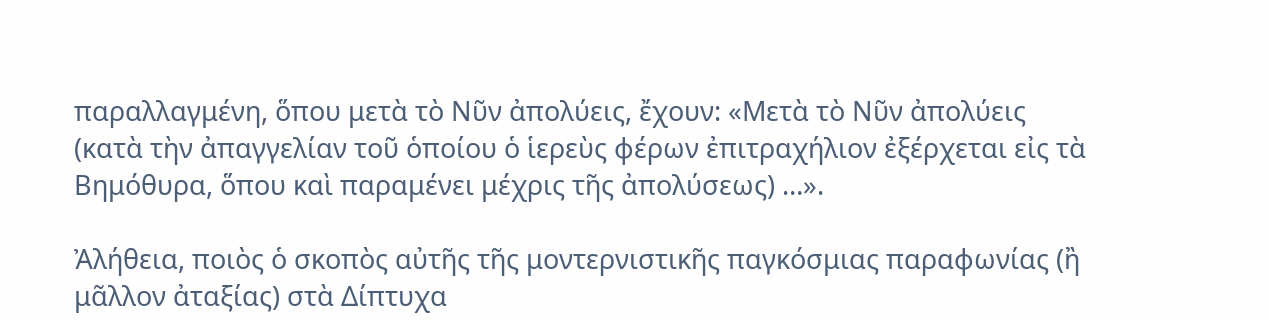παραλλαγμένη, ὅπου μετὰ τὸ Νῦν ἀπολύεις, ἔχουν: «Μετὰ τὸ Νῦν ἀπολύεις (κατὰ τὴν ἀπαγγελίαν τοῦ ὁποίου ὁ ἱερεὺς φέρων ἐπιτραχήλιον ἐξέρχεται εἰς τὰ Βημόθυρα, ὅπου καὶ παραμένει μέχρις τῆς ἀπολύσεως) …».

Ἀλήθεια, ποιὸς ὁ σκοπὸς αὐτῆς τῆς μοντερνιστικῆς παγκόσμιας παραφωνίας (ἢ μᾶλλον ἀταξίας) στὰ Δίπτυχα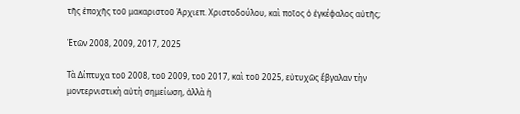τῆς ἐποχῆς τοῦ μακαριστοῦ Ἀρχιεπ. Χριστοδούλου, καὶ ποῖος ὁ ἐγκέφαλος αὐτῆς;

Ἐτῶν 2008, 2009, 2017, 2025

Τὰ Δίπτυχα τοῦ 2008, τοῦ 2009, τοῦ 2017, καὶ τοῦ 2025, εὐτυχῶς ἔβγαλαν τὴν μοντερνιστικὴ αὐτὴ σημείωση, ἀλλὰ ἡ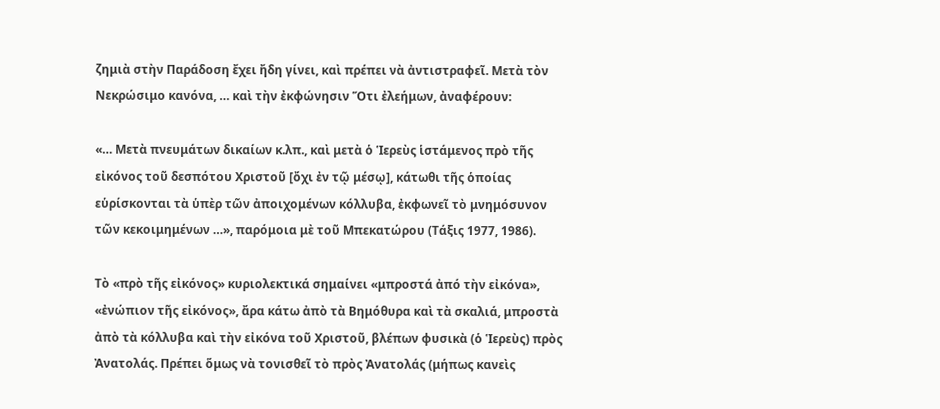ζημιὰ στὴν Παράδοση ἔχει ἤδη γίνει, καὶ πρέπει νὰ ἀντιστραφεῖ. Μετὰ τὸν Νεκρώσιμο κανόνα, … καὶ τὴν ἐκφώνησιν Ὅτι ἐλεήμων, ἀναφέρουν:

«… Μετὰ πνευμάτων δικαίων κ.λπ., καὶ μετὰ ὁ Ἱερεὺς ἱστάμενος πρὸ τῆς εἰκόνος τοῦ δεσπότου Χριστοῦ [ὄχι ἐν τῷ μέσῳ], κάτωθι τῆς ὁποίας εὑρίσκονται τὰ ὑπὲρ τῶν ἀποιχομένων κόλλυβα, ἐκφωνεῖ τὸ μνημόσυνον τῶν κεκοιμημένων …», παρόμοια μὲ τοῦ Μπεκατώρου (Τάξις 1977, 1986).

Τὸ «πρὸ τῆς εἰκόνος» κυριολεκτικά σημαίνει «μπροστά ἀπό τὴν εἰκόνα», «ἐνώπιον τῆς εἰκόνος», ἄρα κάτω ἀπὸ τὰ Βημόθυρα καὶ τὰ σκαλιά, μπροστὰ ἀπὸ τὰ κόλλυβα καὶ τὴν εἰκόνα τοῦ Χριστοῦ, βλέπων φυσικὰ (ὁ Ἱερεὺς) πρὸς Ἀνατολάς. Πρέπει ὅμως νὰ τονισθεῖ τὸ πρὸς Ἀνατολάς (μήπως κανεὶς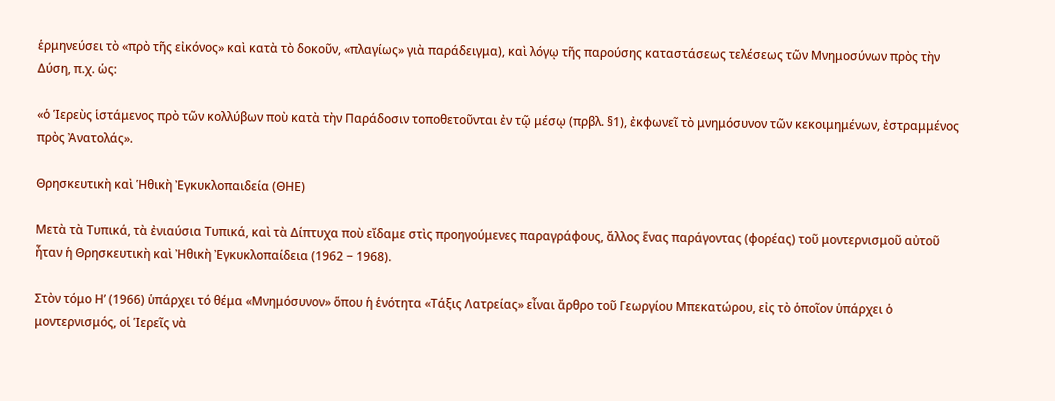ἑρμηνεύσει τὸ «πρὸ τῆς εἰκόνος» καὶ κατὰ τὸ δοκοῦν, «πλαγίως» γιὰ παράδειγμα), καὶ λόγῳ τῆς παρούσης καταστάσεως τελέσεως τῶν Μνημοσύνων πρὸς τὴν Δύση, π.χ. ὡς:

«ὁ Ἱερεὺς ἱστάμενος πρὸ τῶν κολλύβων ποὺ κατὰ τὴν Παράδοσιν τοποθετοῦνται ἐν τῷ μέσῳ (πρβλ. §1), ἐκφωνεῖ τὸ μνημόσυνον τῶν κεκοιμημένων, ἐστραμμένος πρὸς Ἀνατολάς».

Θρησκευτικὴ καὶ Ἡθικὴ Ἐγκυκλοπαιδεία (ΘΗΕ)

Μετὰ τὰ Τυπικά, τὰ ἐνιαύσια Τυπικά, καὶ τὰ Δίπτυχα ποὺ εἴδαμε στὶς προηγούμενες παραγράφους, ἄλλος ἕνας παράγοντας (φορέας) τοῦ μοντερνισμοῦ αὐτοῦ ἦταν ἡ Θρησκευτικὴ καὶ Ἠθικὴ Ἐγκυκλοπαίδεια (1962 − 1968).

Στὸν τόμο Ηʹ (1966) ὑπάρχει τό θέμα «Μνημόσυνον» ὅπου ἡ ἑνότητα «Τάξις Λατρείας» εἶναι ἄρθρο τοῦ Γεωργίου Μπεκατώρου, εἰς τὸ ὁποῖον ὑπάρχει ὁ μοντερνισμός, οἱ Ἱερεῖς νὰ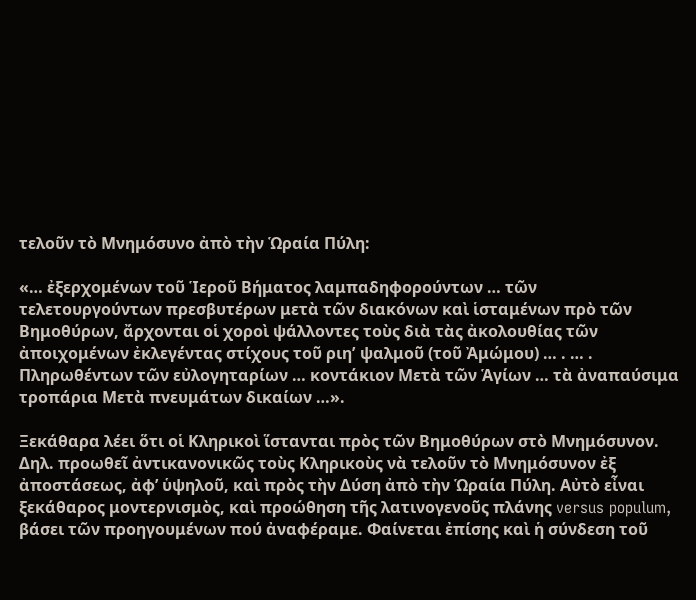τελοῦν τὸ Μνημόσυνο ἀπὸ τὴν Ὡραία Πύλη:

«… ἐξερχομένων τοῦ Ἱεροῦ Βήματος λαμπαδηφορούντων … τῶν τελετουργούντων πρεσβυτέρων μετὰ τῶν διακόνων καὶ ἱσταμένων πρὸ τῶν Βημοθύρων, ἄρχονται οἱ χοροὶ ψάλλοντες τοὺς διὰ τὰς ἀκολουθίας τῶν ἀποιχομένων ἐκλεγέντας στίχους τοῦ ριηʹ ψαλμοῦ (τοῦ Ἀμώμου) … . … . Πληρωθέντων τῶν εὐλογηταρίων … κοντάκιον Μετὰ τῶν Ἁγίων … τὰ ἀναπαύσιμα τροπάρια Μετὰ πνευμάτων δικαίων …».

Ξεκάθαρα λέει ὅτι οἱ Κληρικοὶ ἵστανται πρὸς τῶν Βημοθύρων στὸ Μνημόσυνον. Δηλ. προωθεῖ ἀντικανονικῶς τοὺς Κληρικοὺς νὰ τελοῦν τὸ Μνημόσυνον ἐξ ἀποστάσεως, ἀφ’ ὑψηλοῦ, καὶ πρὸς τὴν Δύση ἀπὸ τὴν Ὡραία Πύλη. Αὐτὸ εἶναι ξεκάθαρος μοντερνισμὸς, καὶ προώθηση τῆς λατινογενοῦς πλάνης versus populum, βάσει τῶν προηγουμένων πού ἀναφέραμε. Φαίνεται ἐπίσης καὶ ἡ σύνδεση τοῦ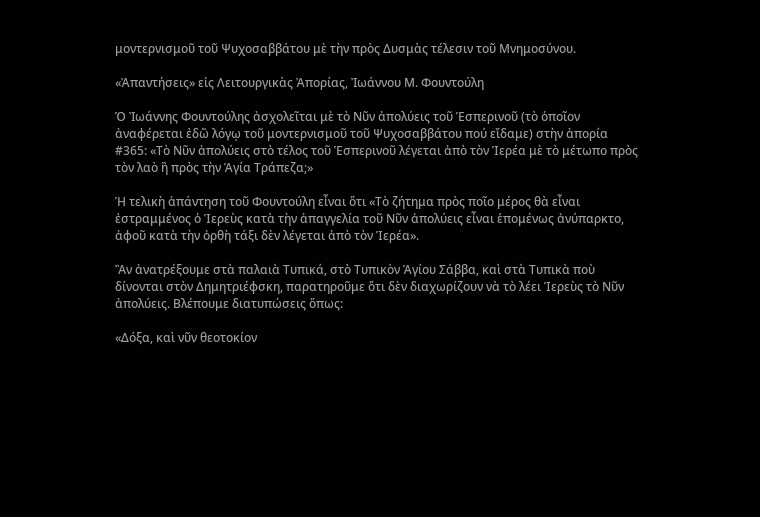μοντερνισμοῦ τοῦ Ψυχοσαββάτου μὲ τὴν πρὸς Δυσμὰς τέλεσιν τοῦ Μνημοσύνου.

«Ἀπαντήσεις» εἰς Λειτουργικὰς Ἀπορίας, Ἰωάννου Μ. Φουντούλη

Ὁ Ἰωάννης Φουντούλης ἀσχολεῖται μὲ τὸ Νῦν ἀπολύεις τοῦ Ἑσπερινοῦ (τὸ ὁποῖον ἀναφέρεται ἐδῶ λόγῳ τοῦ μοντερνισμοῦ τοῦ Ψυχοσαββάτου πού εἴδαμε) στὴν ἀπορία #365: «Τὸ Νῦν ἀπολύεις στὸ τέλος τοῦ Ἑσπερινοῦ λέγεται ἀπὸ τὸν Ἱερέα μὲ τὸ μέτωπο πρὸς τὸν λαὸ ἢ πρὸς τὴν Ἁγία Τράπεζα;»

Ἡ τελικὴ ἀπάντηση τοῦ Φουντούλη εἶναι ὅτι «Τὸ ζήτημα πρὸς ποῖο μέρος θὰ εἶναι ἐστραμμένος ὁ Ἱερεὺς κατὰ τὴν ἀπαγγελία τοῦ Νῦν ἀπολύεις εἶναι ἑπομένως ἀνύπαρκτο, ἀφοῦ κατὰ τὴν ὀρθὴ τάξι δὲν λέγεται ἀπὸ τὸν Ἱερέα».

Ἂν ἀνατρέξουμε στὰ παλαιὰ Τυπικά, στὸ Τυπικὸν Ἁγίου Σάββα, καὶ στὰ Τυπικὰ ποὺ δίνονται στὸν Δημητριέφσκη, παρατηροῦμε ὅτι δὲν διαχωρίζουν νὰ τὸ λέει Ἱερεὺς τὸ Νῦν ἀπολύεις. Βλέπουμε διατυπώσεις ὅπως:

«Δόξα, καὶ νῦν θεοτοκίον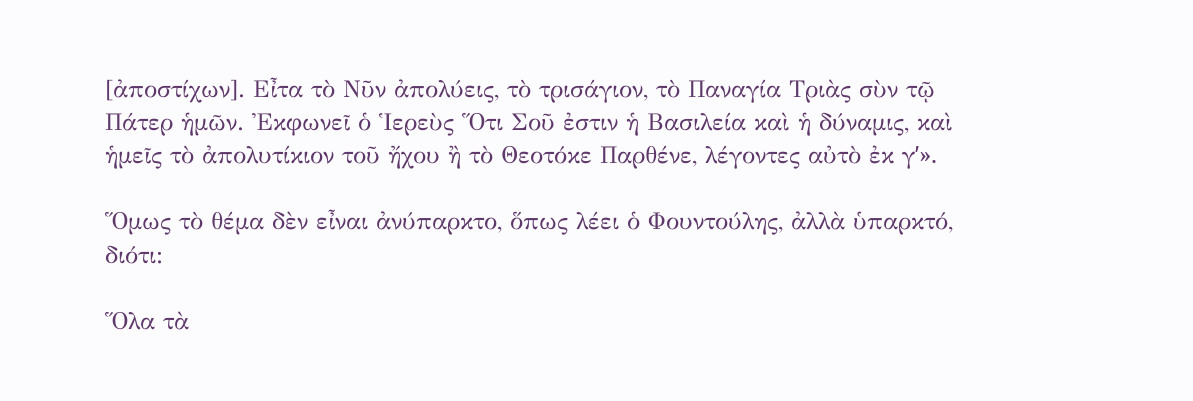[ἀποστίχων]. Εἶτα τὸ Νῦν ἀπολύεις, τὸ τρισάγιον, τὸ Παναγία Τριὰς σὺν τῷ Πάτερ ἡμῶν. Ἐκφωνεῖ ὁ Ἱερεὺς Ὅτι Σοῦ ἐστιν ἡ Βασιλεία καὶ ἡ δύναμις, καὶ ἡμεῖς τὸ ἀπολυτίκιον τοῦ ἤχου ἢ τὸ Θεοτόκε Παρθένε, λέγοντες αὐτὸ ἐκ γʹ».

Ὅμως τὸ θέμα δὲν εἶναι ἀνύπαρκτο, ὅπως λέει ὁ Φουντούλης, ἀλλὰ ὑπαρκτό, διότι:

Ὅλα τὰ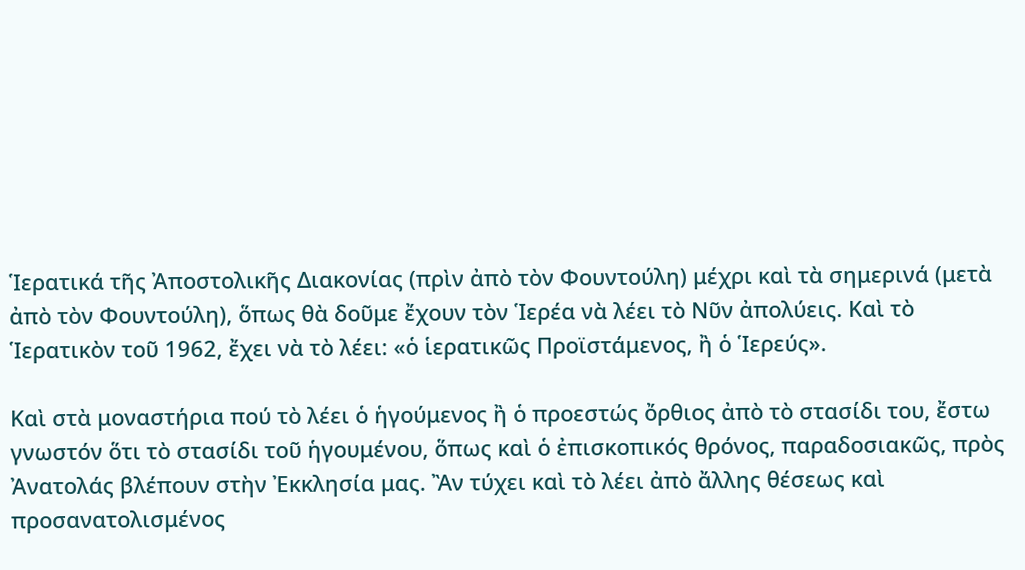Ἱερατικά τῆς Ἀποστολικῆς Διακονίας (πρὶν ἀπὸ τὸν Φουντούλη) μέχρι καὶ τὰ σημερινά (μετὰ ἀπὸ τὸν Φουντούλη), ὅπως θὰ δοῦμε ἔχουν τὸν Ἱερέα νὰ λέει τὸ Νῦν ἀπολύεις. Καὶ τὸ Ἱερατικὸν τοῦ 1962, ἔχει νὰ τὸ λέει: «ὁ ἱερατικῶς Προϊστάμενος, ἢ ὁ Ἱερεύς».

Καὶ στὰ μοναστήρια πού τὸ λέει ὁ ἡγούμενος ἢ ὁ προεστώς ὄρθιος ἀπὸ τὸ στασίδι του, ἔστω γνωστόν ὅτι τὸ στασίδι τοῦ ἡγουμένου, ὅπως καὶ ὁ ἐπισκοπικός θρόνος, παραδοσιακῶς, πρὸς Ἀνατολάς βλέπουν στὴν Ἐκκλησία μας. Ἂν τύχει καὶ τὸ λέει ἀπὸ ἄλλης θέσεως καὶ προσανατολισμένος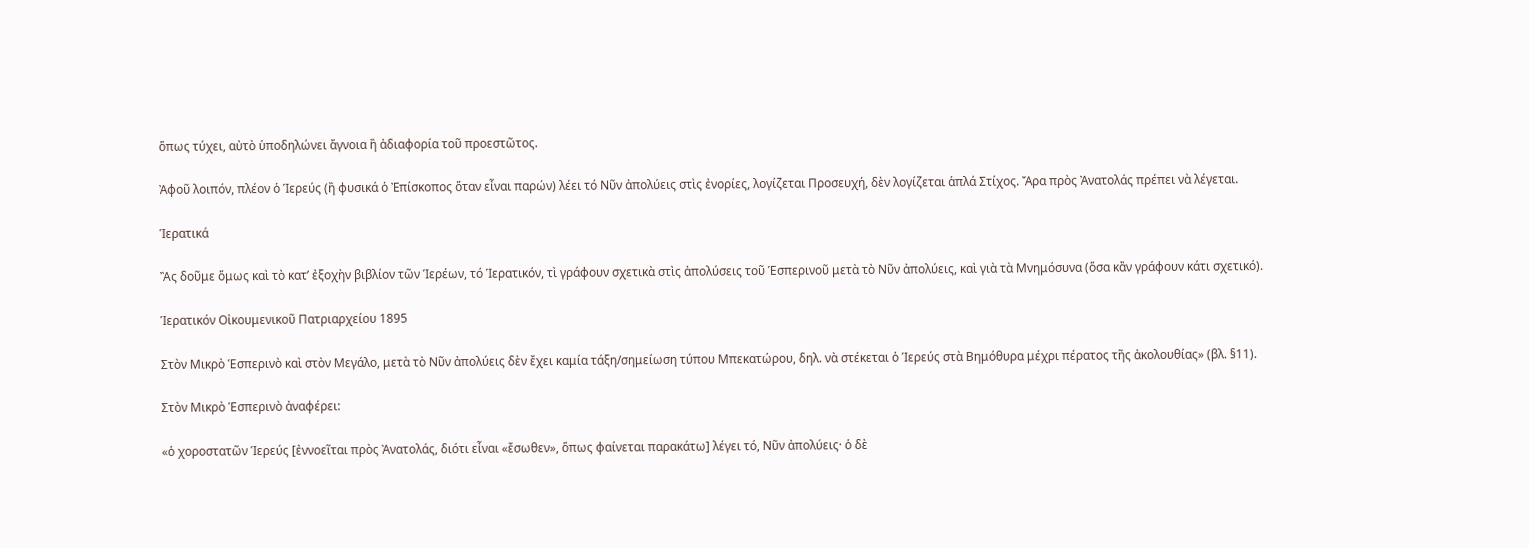ὅπως τύχει, αὐτὸ ὑποδηλώνει ἄγνοια ἢ ἀδιαφορία τοῦ προεστῶτος.

Ἀφοῦ λοιπόν, πλέον ὁ Ἱερεύς (ἢ φυσικά ὁ Ἐπίσκοπος ὅταν εἶναι παρών) λέει τό Νῦν ἀπολύεις στὶς ἐνορίες, λογίζεται Προσευχή, δὲν λογίζεται ἁπλά Στίχος. Ἄρα πρὸς Ἀνατολάς πρέπει νὰ λέγεται.

Ἱερατικά

Ἂς δοῦμε ὅμως καὶ τὸ κατ’ ἐξοχὴν βιβλίον τῶν Ἱερέων, τό Ἱερατικόν, τὶ γράφουν σχετικὰ στὶς ἀπολύσεις τοῦ Ἑσπερινοῦ μετὰ τὸ Νῦν ἀπολύεις, καὶ γιὰ τὰ Μνημόσυνα (ὅσα κἂν γράφουν κάτι σχετικό).

Ἱερατικόν Οἰκουμενικοῦ Πατριαρχείου 1895

Στὸν Μικρὸ Ἑσπερινὸ καὶ στὸν Μεγάλο, μετὰ τὸ Νῦν ἀπολύεις δὲν ἔχει καμία τάξη/σημείωση τύπου Μπεκατώρου, δηλ. νὰ στέκεται ὁ Ἱερεύς στὰ Βημόθυρα μέχρι πέρατος τῆς ἀκολουθίας» (βλ. §11).

Στὸν Μικρὸ Ἑσπερινὸ ἀναφέρει:

«ὁ χοροστατῶν Ἱερεύς [ἐννοεῖται πρὸς Ἀνατολάς, διότι εἶναι «ἔσωθεν», ὅπως φαίνεται παρακάτω] λέγει τό, Νῦν ἀπολύεις· ὁ δὲ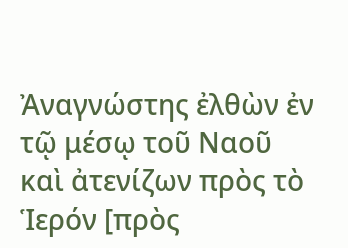Ἀναγνώστης ἐλθὼν ἐν τῷ μέσῳ τοῦ Ναοῦ καὶ ἀτενίζων πρὸς τὸ Ἱερόν [πρὸς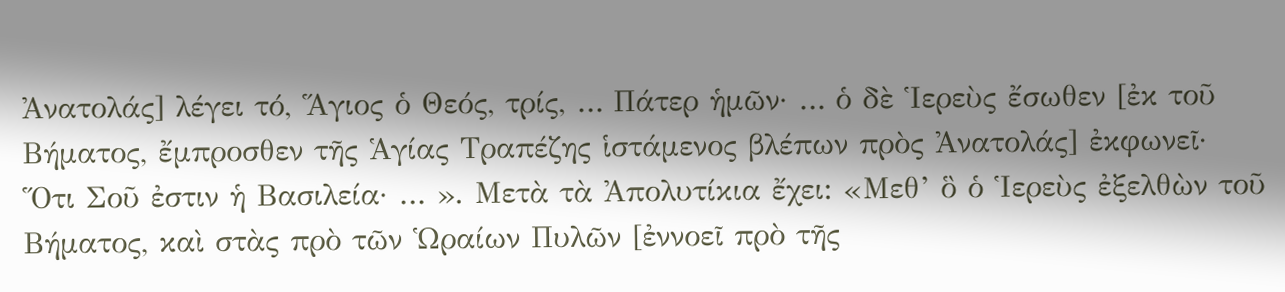Ἀνατολάς] λέγει τό, Ἅγιος ὁ Θεός, τρίς, … Πάτερ ἡμῶν· … ὁ δὲ Ἱερεὺς ἔσωθεν [ἐκ τοῦ Βήματος, ἔμπροσθεν τῆς Ἁγίας Τραπέζης ἱστάμενος βλέπων πρὸς Ἀνατολάς] ἐκφωνεῖ· Ὅτι Σοῦ ἐστιν ἡ Βασιλεία· … ». Μετὰ τὰ Ἀπολυτίκια ἔχει: «Μεθ’ ὃ ὁ Ἱερεὺς ἐξελθὼν τοῦ Βήματος, καὶ στὰς πρὸ τῶν Ὡραίων Πυλῶν [ἐννοεῖ πρὸ τῆς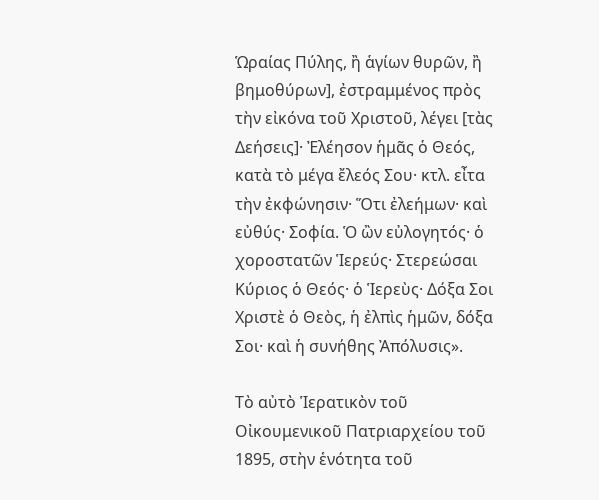Ὡραίας Πύλης, ἢ ἁγίων θυρῶν, ἢ βημοθύρων], ἐστραμμένος πρὸς τὴν εἰκόνα τοῦ Χριστοῦ, λέγει [τὰς Δεήσεις]· Ἐλέησον ἡμᾶς ὁ Θεός, κατὰ τὸ μέγα ἔλεός Σου· κτλ. εἶτα τὴν ἐκφώνησιν· Ὅτι ἐλεήμων· καὶ εὐθύς· Σοφία. Ὁ ὢν εὐλογητός· ὁ χοροστατῶν Ἱερεύς· Στερεώσαι Κύριος ὁ Θεός· ὁ Ἱερεὺς· Δόξα Σοι Χριστὲ ὁ Θεὸς, ἡ ἐλπὶς ἡμῶν, δόξα Σοι· καὶ ἡ συνήθης Ἀπόλυσις».

Τὸ αὐτὸ Ἱερατικὸν τοῦ Οἰκουμενικοῦ Πατριαρχείου τοῦ 1895, στὴν ἑνότητα τοῦ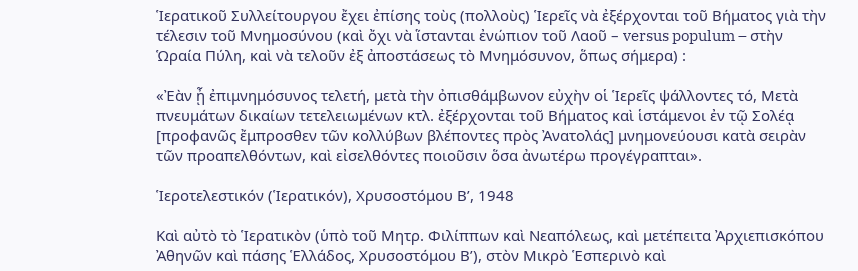Ἱερατικοῦ Συλλείτουργου ἔχει ἐπίσης τοὺς (πολλοὺς) Ἱερεῖς νὰ ἐξέρχονται τοῦ Βήματος γιὰ τὴν τέλεσιν τοῦ Μνημοσύνου (καὶ ὄχι νὰ ἵστανται ἐνώπιον τοῦ Λαοῦ – versus populum – στὴν Ὡραία Πύλη, καὶ νὰ τελοῦν ἐξ ἀποστάσεως τὸ Μνημόσυνον, ὅπως σήμερα) :

«Ἐὰν ᾖ ἐπιμνημόσυνος τελετή, μετὰ τὴν ὀπισθάμβωνον εὐχὴν οἱ Ἱερεῖς ψάλλοντες τό, Μετὰ πνευμάτων δικαίων τετελειωμένων κτλ. ἐξέρχονται τοῦ Βήματος καὶ ἱστάμενοι ἐν τῷ Σολέᾳ [προφανῶς ἔμπροσθεν τῶν κολλύβων βλέποντες πρὸς Ἀνατολάς] μνημονεύουσι κατὰ σειρὰν τῶν προαπελθόντων, καὶ εἰσελθόντες ποιοῦσιν ὅσα ἀνωτέρω προγέγραπται».

Ἱεροτελεστικόν (Ἱερατικόν), Χρυσοστόμου Βʹ, 1948

Καὶ αὐτὸ τὸ Ἱερατικὸν (ὑπὸ τοῦ Μητρ. Φιλίππων καὶ Νεαπόλεως, καὶ μετέπειτα Ἀρχιεπισκόπου Ἀθηνῶν καὶ πάσης Ἑλλάδος, Χρυσοστόμου Βʹ), στὸν Μικρὸ Ἑσπερινὸ καὶ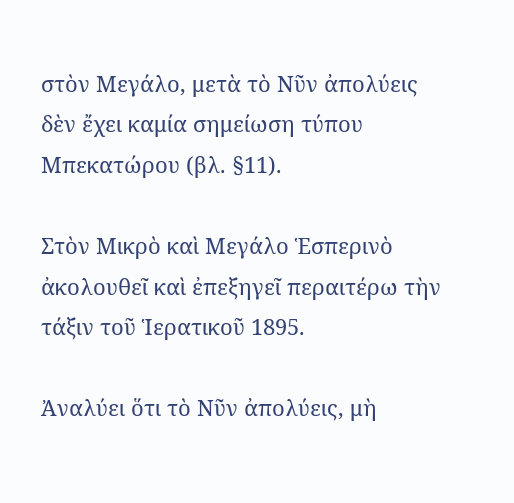στὸν Μεγάλο, μετὰ τὸ Νῦν ἀπολύεις δὲν ἔχει καμία σημείωση τύπου Μπεκατώρου (βλ. §11).

Στὸν Μικρὸ καὶ Μεγάλο Ἑσπερινὸ ἀκολουθεῖ καὶ ἐπεξηγεῖ περαιτέρω τὴν τάξιν τοῦ Ἱερατικοῦ 1895.

Ἀναλύει ὅτι τὸ Νῦν ἀπολύεις, μὴ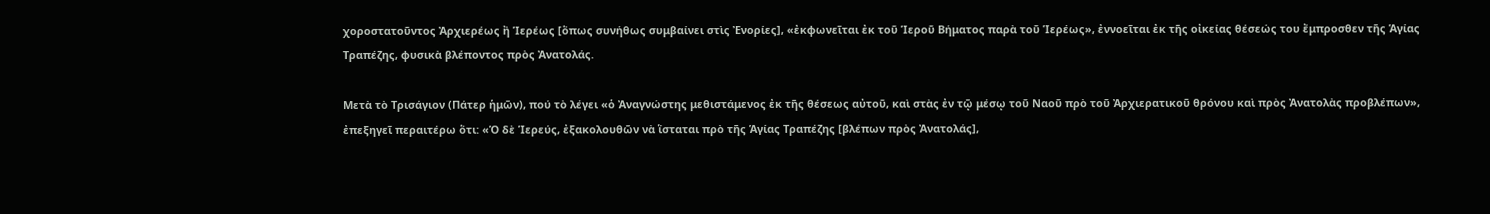χοροστατοῦντος Ἀρχιερέως ἢ Ἱερέως [ὅπως συνήθως συμβαίνει στὶς Ἐνορίες], «ἐκφωνεῖται ἐκ τοῦ Ἱεροῦ Βήματος παρὰ τοῦ Ἱερέως», ἐννοεῖται ἐκ τῆς οἰκείας θέσεώς του ἔμπροσθεν τῆς Ἁγίας Τραπέζης, φυσικὰ βλέποντος πρὸς Ἀνατολάς.

Μετὰ τὸ Τρισάγιον (Πάτερ ἡμῶν), πού τὸ λέγει «ὁ Ἀναγνώστης μεθιστάμενος ἐκ τῆς θέσεως αὐτοῦ, καὶ στὰς ἐν τῷ μέσῳ τοῦ Ναοῦ πρὸ τοῦ Ἀρχιερατικοῦ θρόνου καὶ πρὸς Ἀνατολὰς προβλέπων», ἐπεξηγεῖ περαιτέρω ὅτι: «Ὁ δὲ Ἱερεύς, ἐξακολουθῶν νὰ ἵσταται πρὸ τῆς Ἁγίας Τραπέζης [βλέπων πρὸς Ἀνατολάς],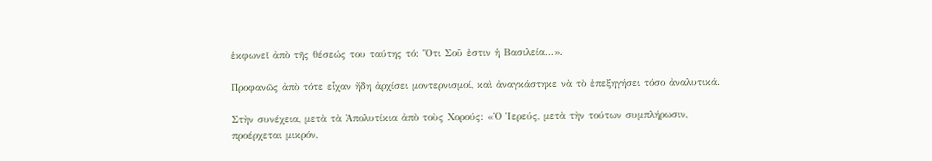ἐκφωνεῖ ἀπὸ τῆς θέσεώς του ταύτης τό: Ὅτι Σοῦ ἐστιν ἡ Βασιλεία…».

Προφανῶς ἀπὸ τότε εἶχαν ἤδη ἀρχίσει μοντερνισμοί, καὶ ἀναγκάστηκε νὰ τὸ ἐπεξηγήσει τόσο ἀναλυτικά.

Στὴν συνέχεια, μετὰ τὰ Ἀπολυτίκια ἀπὸ τοὺς Χορούς: «Ὁ Ἱερεύς, μετὰ τὴν τούτων συμπλήρωσιν, προέρχεται μικρόν,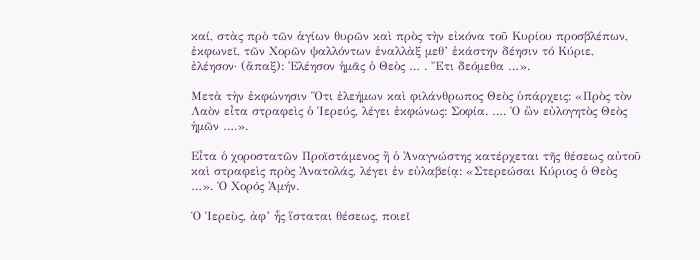καί, στὰς πρὸ τῶν ἁγίων θυρῶν καὶ πρὸς τὴν εἰκόνα τοῦ Κυρίου προσβλέπων, ἐκφωνεῖ, τῶν Χορῶν ψαλλόντων ἐναλλὰξ μεθ’ ἑκάστην δέησιν τό Κύριε, ἐλέησον· (ἅπαξ): Ἐλέησον ἡμᾶς ὁ Θεὸς … . Ἔτι δεόμεθα …».

Μετὰ τὴν ἐκφώνησιν Ὅτι ἐλεήμων καὶ φιλάνθρωπος Θεὸς ὑπάρχεις: «Πρὸς τὸν Λαὸν εἶτα στραφεὶς ὁ Ἱερεύς, λέγει ἐκφώνως: Σοφία. …. Ὁ ὢν εὐλογητὸς Θεὸς ἡμῶν ….».

Εἶτα ὁ χοροστατῶν Προϊστάμενος ἢ ὁ Ἀναγνώστης κατέρχεται τῆς θέσεως αὐτοῦ καὶ στραφεὶς πρὸς Ἀνατολάς, λέγει ἐν εὐλαβείᾳ: «Στερεώσαι Κύριος ὁ Θεὸς …». Ὁ Χορός Ἀμήν.

Ὁ Ἱερεὺς, ἀφ’ ἧς ἵσταται θέσεως, ποιεῖ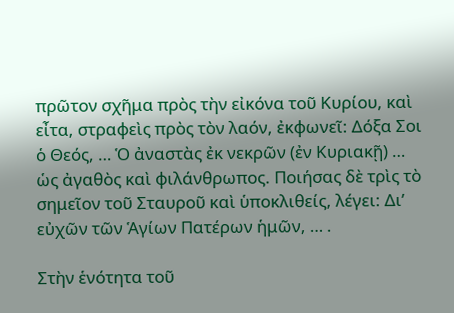πρῶτον σχῆμα πρὸς τὴν εἰκόνα τοῦ Κυρίου, καὶ εἶτα, στραφεὶς πρὸς τὸν λαόν, ἐκφωνεῖ: Δόξα Σοι ὁ Θεός, … Ὁ ἀναστὰς ἐκ νεκρῶν (ἐν Κυριακῇ) … ὡς ἀγαθὸς καὶ φιλάνθρωπος. Ποιήσας δὲ τρὶς τὸ σημεῖον τοῦ Σταυροῦ καὶ ὑποκλιθείς, λέγει: Δι’ εὐχῶν τῶν Ἁγίων Πατέρων ἡμῶν, … .

Στὴν ἑνότητα τοῦ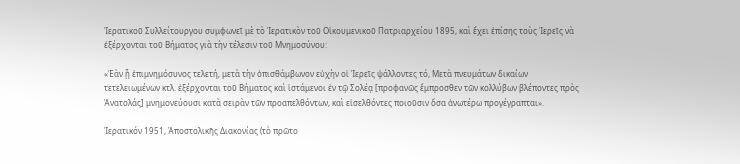Ἱερατικοῦ Συλλείτουργου συμφωνεῖ μὲ τὸ Ἱερατικὸν τοῦ Οἰκουμενικοῦ Πατριαρχείου 1895, καὶ ἔχει ἐπίσης τοὺς Ἱερεῖς νὰ ἐξέρχονται τοῦ Βήματος γιὰ τὴν τέλεσιν τοῦ Μνημοσύνου:

«Ἐὰν ᾖ ἐπιμνημόσυνος τελετή, μετὰ τὴν ὀπισθάμβωνον εὐχὴν οἱ Ἱερεῖς ψάλλοντες τό, Μετὰ πνευμάτων δικαίων τετελειωμένων κτλ. ἐξέρχονται τοῦ Βήματος καὶ ἱστάμενοι ἐν τῷ Σολέᾳ [προφανῶς ἔμπροσθεν τῶν κολλύβων βλέποντες πρὸς Ἀνατολάς] μνημονεύουσι κατὰ σειρὰν τῶν προαπελθόντων, καὶ εἰσελθόντες ποιοῦσιν ὅσα ἀνωτέρω προγέγραπται».

Ἱερατικόν 1951, Ἀποστολικῆς Διακονίας (τὸ πρῶτο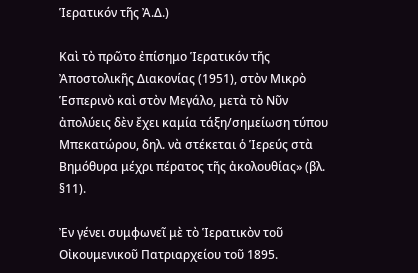Ἱερατικόν τῆς Ἀ.Δ.)

Καὶ τὸ πρῶτο ἐπίσημο Ἱερατικόν τῆς Ἀποστολικῆς Διακονίας (1951), στὸν Μικρὸ Ἑσπερινὸ καὶ στὸν Μεγάλο, μετὰ τὸ Νῦν ἀπολύεις δὲν ἔχει καμία τάξη/σημείωση τύπου Μπεκατώρου, δηλ. νὰ στέκεται ὁ Ἱερεύς στὰ Βημόθυρα μέχρι πέρατος τῆς ἀκολουθίας» (βλ. §11).

Ἐν γένει συμφωνεῖ μὲ τὸ Ἱερατικὸν τοῦ Οἰκουμενικοῦ Πατριαρχείου τοῦ 1895.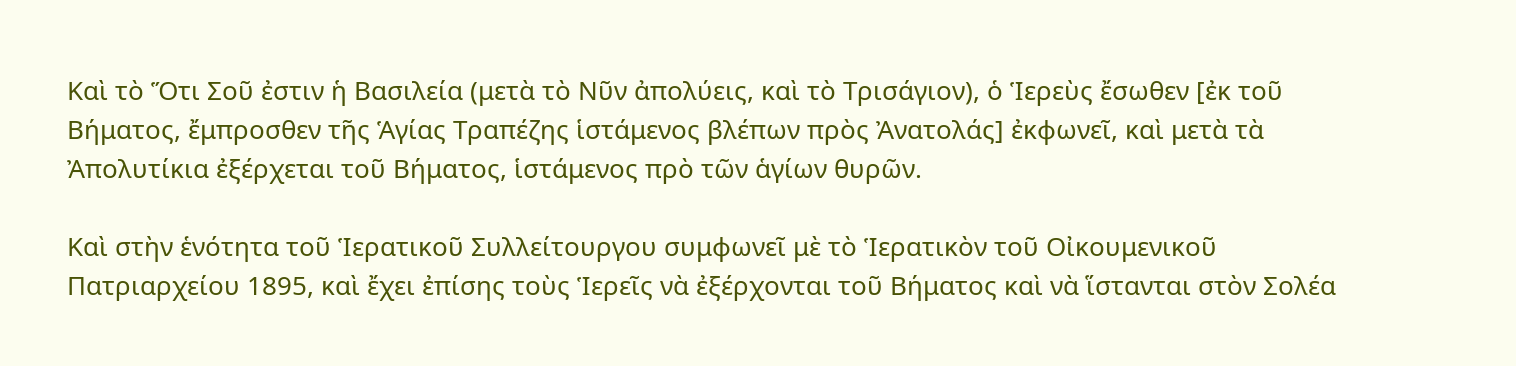Καὶ τὸ Ὅτι Σοῦ ἐστιν ἡ Βασιλεία (μετὰ τὸ Νῦν ἀπολύεις, καὶ τὸ Τρισάγιον), ὁ Ἱερεὺς ἔσωθεν [ἐκ τοῦ Βήματος, ἔμπροσθεν τῆς Ἁγίας Τραπέζης ἱστάμενος βλέπων πρὸς Ἀνατολάς] ἐκφωνεῖ, καὶ μετὰ τὰ Ἀπολυτίκια ἐξέρχεται τοῦ Βήματος, ἱστάμενος πρὸ τῶν ἁγίων θυρῶν.

Καὶ στὴν ἑνότητα τοῦ Ἱερατικοῦ Συλλείτουργου συμφωνεῖ μὲ τὸ Ἱερατικὸν τοῦ Οἰκουμενικοῦ Πατριαρχείου 1895, καὶ ἔχει ἐπίσης τοὺς Ἱερεῖς νὰ ἐξέρχονται τοῦ Βήματος καὶ νὰ ἵστανται στὸν Σολέα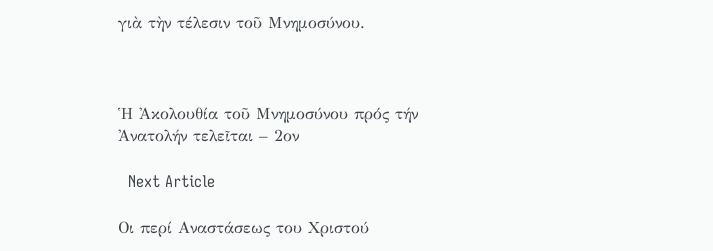γιὰ τὴν τέλεσιν τοῦ Μνημοσύνου.



Ἡ Ἀκολουθία τοῦ Μνημοσύνου πρός τήν Ἀνατολήν τελεῖται – 2ον

  Next Article

Οι περί Αναστάσεως του Χριστού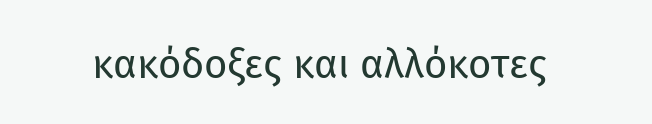κακόδοξες και αλλόκοτες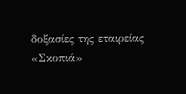δοξασίες της εταιρείας «Σκοπιά»